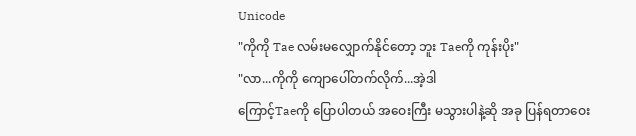Unicode
"ကိုကို Tae လမ်းမလျှောက်နိုင်တော့ ဘူး Taeကို ကုန်းပိုး"
"လာ...ကိုကို ကျောပေါ်တက်လိုက်...အဲ့ဒါ
ကြောင့်Taeကို ပြောပါတယ် အဝေးကြီး မသွားပါနဲ့ဆို အခု ပြန်ရတာဝေး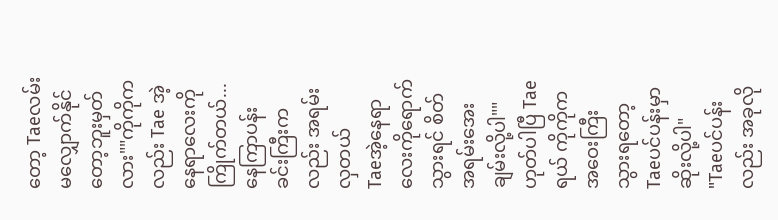တော့ Taeလမ်းမလျှောက်နိုင်တော့ဘူးမှတ်လား""ကိုကိုကလည်း Tae အဲ့နေရာလေးကို ကြိုက်တယ်...နေကြာပန်းခင်းကြီးကလည်း အရမ်းလှတယ်
Taeအဲ့နေရာလေးကိုရောက်သွားရင် စိတ်အရမ်းအေးချမ်းလို့ပါ""ဟုတ်ပါပြီ Taeရယ် ကိုကိုက အဝေးကြီးသွားရတော့ Taeပင်ပန်းမှာဆိုးလို့ပါ"
"Taeပင်ပန်းလည်း အခုလို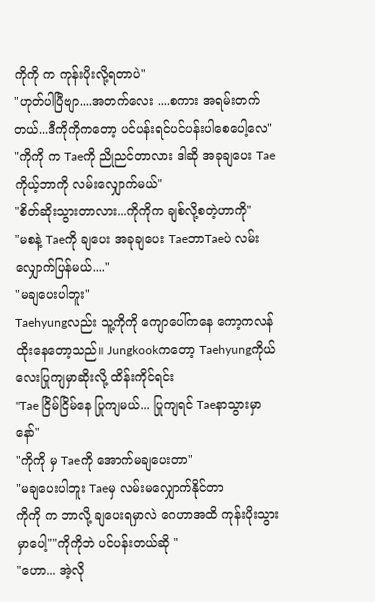ကိုကို က ကုန်းပိုးလို့ရတာပဲ"
"ဟုတ်ပါပြီဗျာ....အတက်လေး ....စကား အရမ်းတက်တယ်...ဒီကိုကိုကတော့ ပင်ပန်းရင်ပင်ပန်းပါစေပေါ့လေ"
"ကိုကို က Taeကို ညိုညင်တာလား ဒါဆို အခုချပေး Taeကိုယ့်ဘာကို လမ်းလျှောက်မယ်"
"စိတ်ဆိုးသွားတာလား...ကိုကိုက ချစ်လို့စတဲ့ဟာကို"
"မစနဲ့ Taeကို ချပေး အခုချပေး TaeဘာTaeပဲ လမ်းလျှောက်ပြန်မယ်...."
"မချပေးပါဘူး"
Taehyungလည်း သူ့ကိုကို ကျောပေါ်ကနေ ကော့ကလန် ထိုးနေတော့သည်။ Jungkookကတော့ Taehyungကိုယ်လေးပြုကျမှာဆိုးလို့ ထိန်းကိုင်ရင်း
"Tae ငြိမ်ငြိမ်နေ ပြုကျမယ်... ပြုကျရင် Taeနာသွားမှာနော်"
"ကိုကို မှ Taeကို အောက်မချပေးတာ"
"မချပေးပါဘူး Taeမှ လမ်းမလျှောက်နိုင်တာ
ကိုကို က ဘာလို့ ချပေးရမှာလဲ ဂေဟာအထိ ကုန်းပိုးသွားမှာပေါ့""ကိုကိုဘဲ ပင်ပန်းတယ်ဆို "
"ဟော... အဲ့လို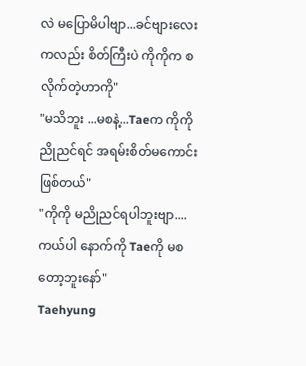လဲ မပြောမိပါဗျာ...ခင်ဗျားလေးကလည်း စိတ်ကြီးပဲ ကိုကိုက စလိုက်တဲ့ဟာကို"
"မသိဘူး ...မစနဲ့...Taeက ကိုကို ညိုညင်ရင် အရမ်းစိတ်မကောင်းဖြစ်တယ်"
"ကိုကို မညိုညင်ရပါဘူးဗျာ....ကယ်ပါ နောက်ကို Taeကို မစတော့ဘူးနော်"
Taehyung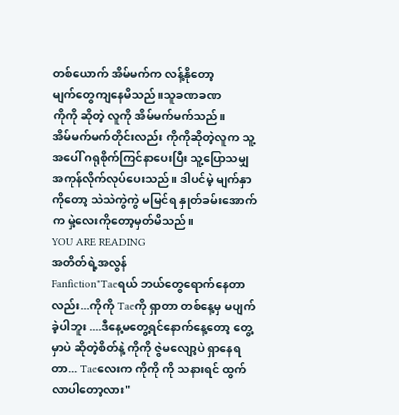တစ်ယောက် အိမ်မက်က လန့်နိုတော့
မျက်တွေကျနေမိသည်။သူခဏခဏ
ကိုကို ဆိုတဲ့ လူကို အိမ်မက်မက်သည်။
အိမ်မက်မက်တိုင်းလည်း ကိုကိုဆိုတဲ့လူက သူ့အပေါ် ဂရုစိုက်ကြင်နာပေးပြီး သူ့ပြောသမျှ အကုန်လိုက်လုပ်ပေးသည်။ ဒါပင်မဲ့ မျက်နှာကိုတော့ သဲသဲကွဲကွဲ မမြင်ရ နှုတ်ခမ်းအောက်က မှဲ့လေးကိုတော့မှတ်မိသည်။
YOU ARE READING
အတိတ်ရဲ့အလွန်
Fanfiction"Taeရယ် ဘယ်တွေရောက်နေတာလည်း...ကိုကို Taeကို ရှာတာ တစ်နေ့မှ မပျက်ခဲ့ပါဘူး ....ဒီနေ့မတွေ့ရင်နောက်နေ့တော့ တွေ့မှာပဲ ဆိုတဲ့စိတ်နဲ့ ကိုကို ဇွဲမလျော့ပဲ ရှာနေရတာ... Taeလေးက ကိုကို ကို သနားရင် ထွက်လာပါတော့လား"